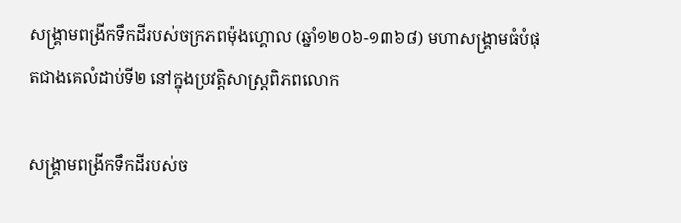សង្គ្រាមពង្រីកទឹកដីរបស់ចក្រភពម៉ុងហ្គោល (ឆ្នាំ១២០៦-១៣៦៨) មហាសង្គ្រាមធំបំផុតជាងគេលំដាប់ទី២ នៅក្នុងប្រវត្តិសាស្រ្តពិភពលោក

សង្គ្រាមពង្រីកទឹកដីរបស់ច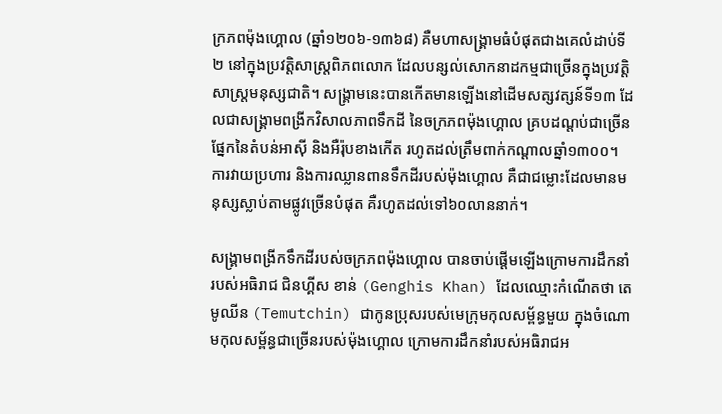ក្រភពម៉ុងហ្គោល (ឆ្នាំ១២០៦-១៣៦៨) គឺមហាសង្គ្រាមធំបំផុតជាងគេលំដាប់ទី២ នៅក្នុងប្រវត្តិសាស្រ្តពិភពលោក ដែលបន្សល់សោកនាដកម្មជាច្រើនក្នុងប្រវត្តិសាស្ត្រមនុស្សជាតិ។ សង្រ្គាមនេះបានកើតមានឡើងនៅដើមសត្សវត្សន៍ទី១៣ ដែលជាសង្គ្រាមពង្រីកវិសាលភាពទឹកដី នៃចក្រភពម៉ុងហ្គោល គ្របដណ្តប់ជាច្រើនផ្នែកនៃតំបន់អាស៊ី និងអឺរ៉ុបខាងកើត រហូតដល់ត្រឹមពាក់កណ្ដាលឆ្នាំ១៣០០។ ការវាយប្រហារ និងការឈ្លានពានទឹកដីរបស់ម៉ុងហ្គោល គឺជាជម្លោះដែលមានមនុស្សស្លាប់តាមផ្លូវច្រើនបំផុត គឺរហូតដល់ទៅ៦០លាននាក់។

សង្គ្រាមពង្រីកទឹកដីរបស់ចក្រភពម៉ុងហ្គោល បានចាប់ផ្តើមឡើងក្រោមការដឹកនាំរបស់អធិរាជ ជិនហ្គីស ខាន់ (Genghis Khan) ដែលឈ្មោះកំណើតថា តេមូឈីន (Temutchin) ជាកូនប្រុសរបស់មេក្រុមកុលសម្ព័ន្ធមួយ ក្នុងចំណោមកុលសម្ព័ន្ធជាច្រើនរបស់ម៉ុងហ្គោល ក្រោមការដឹកនាំរបស់អធិរាជអ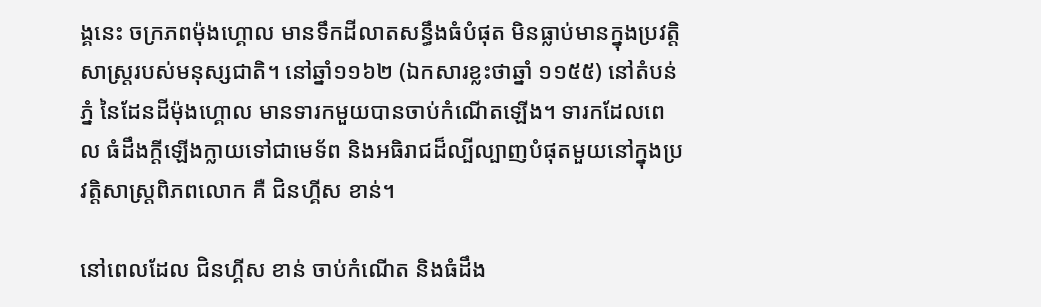ង្គនេះ ចក្រភពម៉ុងហ្គោល មានទឹកដីលាតសន្ធឹងធំបំផុត មិនធ្លាប់មានក្នុងប្រវត្តិសាស្រ្តរបស់មនុស្សជាតិ។ នៅឆ្នាំ១១៦២ (ឯកសារខ្លះថាឆ្នាំ ១១៥៥) នៅតំបន់ភ្នំ នៃដែនដីម៉ុងហ្គោល មានទារកមួយបានចាប់កំណើតឡើង។ ទារកដែលពេល ធំដឹងក្តីឡើងក្លាយទៅជាមេទ័ព និងអធិរាជដ៏ល្បីល្បាញបំផុតមួយនៅក្នុងប្រវត្តិសាស្រ្តពិភពលោក គឺ ជិនហ្គីស ខាន់។

នៅពេលដែល ជិនហ្គីស ខាន់ ចាប់កំណើត និងធំដឹង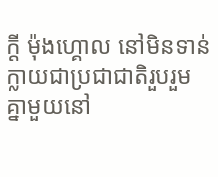ក្តី ម៉ុងហ្គោល នៅមិនទាន់ក្លាយជាប្រជាជាតិរួបរួមគ្នាមួយនៅ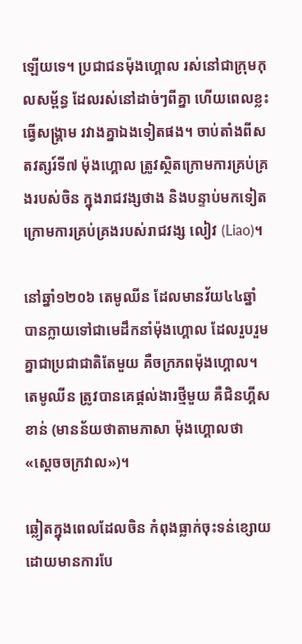ឡើយទេ។ ប្រជាជនម៉ុងហ្គោល រស់នៅជាក្រុមកុលសម្ព័ន្ធ ដែលរស់នៅដាច់ៗពីគ្នា ហើយពេលខ្លះធ្វើសង្រ្គាម រវាងគ្នាឯងទៀតផង។ ចាប់តាំងពីសតវត្សរ៍ទី៧ ម៉ុងហ្គោល ត្រូវស្ថិតក្រោមការគ្រប់គ្រងរបស់ចិន ក្នុងរាជវង្សថាង និងបន្ទាប់មកទៀត ក្រោមការគ្រប់គ្រងរបស់រាជវង្ស លៀវ (Liao)។

នៅឆ្នាំ១២០៦ តេមូឈីន ដែលមានវ័យ៤៤ឆ្នាំ បានក្លាយទៅជាមេដឹកនាំម៉ុងហ្គោល ដែលរួបរួមគ្នាជាប្រជាជាតិតែមួយ គឺចក្រភពម៉ុងហ្គោល។ តេមូឈីន ត្រូវបានគេផ្តល់ងារថ្មីមួយ គឺជិនហ្គីស ខាន់ (មានន័យថាតាមភាសា ម៉ុងហ្គោលថា «ស្តេចចក្រវាល»)។

ឆ្លៀតក្នុងពេលដែលចិន កំពុងធ្លាក់ចុះទន់ខ្សោយ ដោយមានការបែ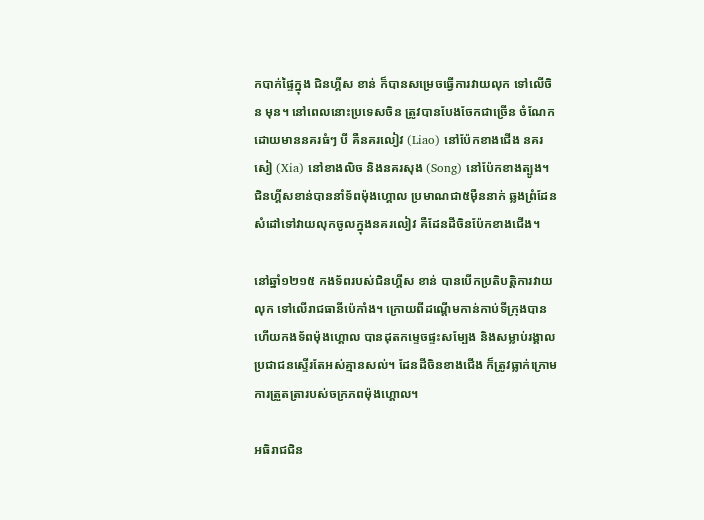កបាក់ផ្ទៃក្នុង ជិនហ្គីស ខាន់ ក៏បានសម្រេចធ្វើការវាយលុក ទៅលើចិន មុន។ នៅពេលនោះប្រទេសចិន ត្រូវបានបែងចែកជាច្រើន ចំណែកដោយមាននគរធំៗ បី គឺនគរលៀវ (Liao) នៅប៉ែកខាងជើង នគរសៀ (Xia) នៅខាងលិច និងនគរសុង (Song) នៅប៉ែកខាងត្បូង។ ជិនហ្គីសខាន់បាននាំទ័ពម៉ុងហ្គោល ប្រមាណជា៥ម៉ឺននាក់ ឆ្លងព្រំដែនសំដៅទៅវាយលុកចូលក្នុងនគរលៀវ គឺដែនដីចិនប៉ែកខាងជើង។

នៅឆ្នាំ១២១៥ កងទ័ពរបស់ជិនហ្គីស ខាន់ បានបើកប្រតិបត្តិការវាយលុក ទៅលើរាជធានីប៉េកាំង។ ក្រោយពីដណ្តើមកាន់កាប់ទីក្រុងបានហើយកងទ័ពម៉ុងហ្គោល បានដុតកម្ទេចផ្ទះសម្បែង និងសម្លាប់រង្គាលប្រជាជនស្ទើរតែអស់គ្មានសល់។ ដែនដីចិនខាងជើង ក៏ត្រូវធ្លាក់ក្រោមការត្រួតត្រារបស់ចក្រភពម៉ុងហ្គោល។

អធិរាជជិន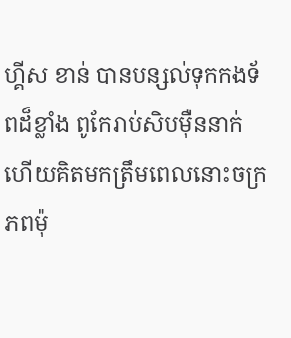ហ្គីស ខាន់ បានបន្សល់ទុកកងទ័ពដ៏ខ្លាំង ពូកែរាប់សិបម៉ឺននាក់ ហើយគិតមកត្រឹមពេលនោះចក្រភពម៉ុ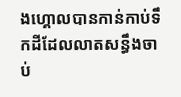ងហ្គោលបានកាន់កាប់ទឹកដីដែលលាតសន្ធឹងចាប់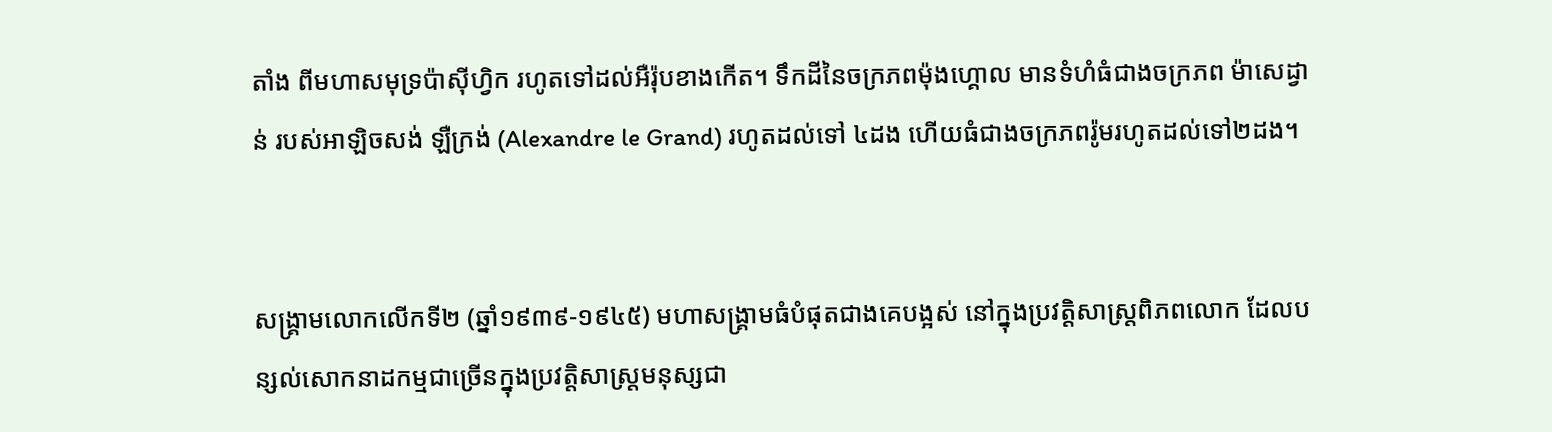តាំង ពីមហាសមុទ្រប៉ាស៊ីហ្វិក រហូតទៅដល់អឺរ៉ុបខាងកើត។ ទឹកដីនៃចក្រភពម៉ុងហ្គោល មានទំហំធំជាងចក្រភព ម៉ាសេដ្វាន់ របស់អាឡិចសង់ ឡឺក្រង់ (Alexandre le Grand) រហូតដល់ទៅ ៤ដង ហើយធំជាងចក្រភពរ៉ូមរហូតដល់ទៅ២ដង។


សង្គ្រាមលោកលើកទី២ (ឆ្នាំ១៩៣៩-១៩៤៥) មហាសង្គ្រាមធំបំផុតជាងគេបង្អស់ នៅក្នុងប្រវត្តិសាស្រ្តពិភពលោក ដែលបន្សល់សោកនាដកម្មជាច្រើនក្នុងប្រវត្តិសាស្ត្រមនុស្សជា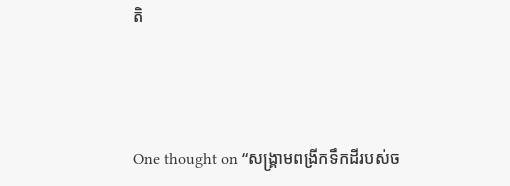តិ



One thought on “សង្គ្រាមពង្រីកទឹកដីរបស់ច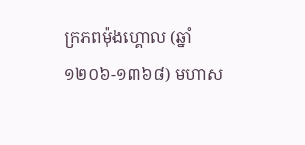ក្រភពម៉ុងហ្គោល (ឆ្នាំ១២០៦-១៣៦៨) មហាស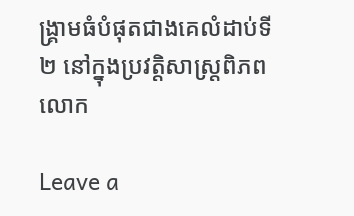ង្គ្រាមធំបំផុតជាងគេលំដាប់ទី២ នៅក្នុងប្រវត្តិសាស្រ្តពិភពលោក

Leave a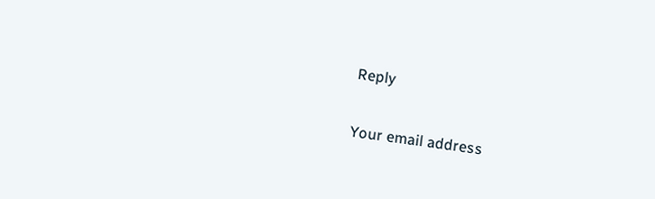Reply

Your email address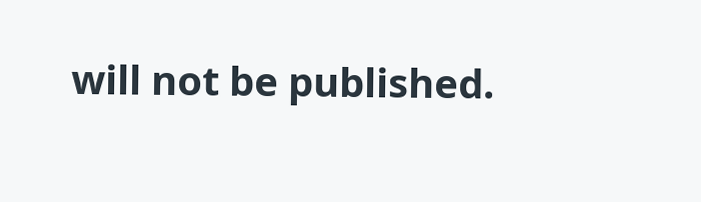will not be published.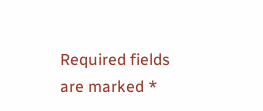Required fields are marked *